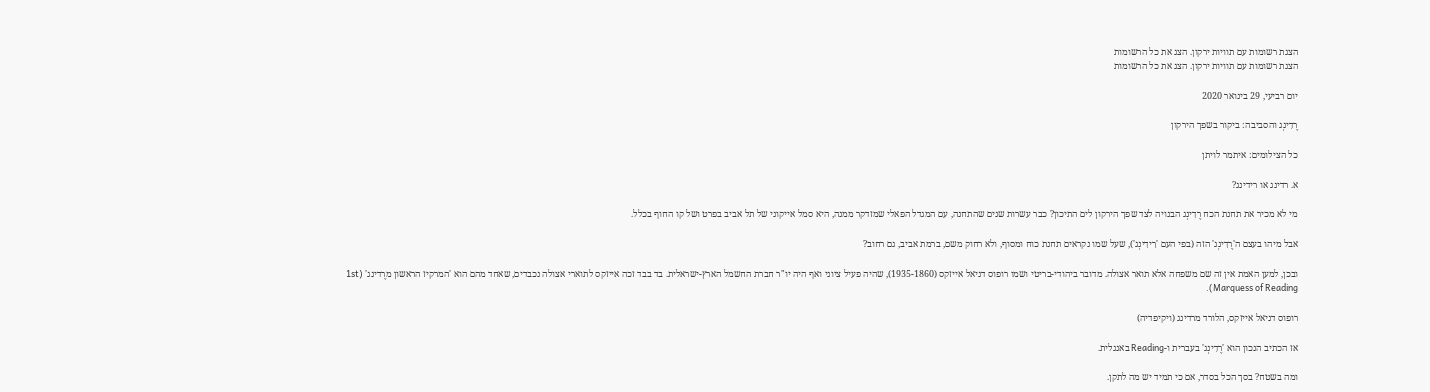הצגת רשומות עם תוויות ירקון. הצג את כל הרשומות
הצגת רשומות עם תוויות ירקון. הצג את כל הרשומות

יום רביעי, 29 בינואר 2020

רֶדִינְג והסביבה: ביקור בשפך הירקון

כל הצילומים: איתמר לויתן

א. רדינג או רידינג?

מי לא מכיר את תחנת הכח רֶדִינְג הבנויה לצד שפך הירקון לים התיכון? כבר עשרות שנים שהתחנה, עם המגדל הפאלי שמזדקר ממנה, היא סמל אייקוני של תל אביב בפרט ושל קו החוף בכלל.

אבל מיהו בעצם ה'רֶדִינְג' הזה (בפי העם 'רִידִינְג'), שעל שמו נקראים תחנת כוח ומסוף, ולא רחוק משם, ברמת אביב, גם רחוב?

ובכן, למען האמת אין זה שם משפחה אלא תואר אצולה. מדובר ביהודי-בריטי ושמו רופוס דניאל אייזקס (1935-1860), שהיה פעיל ציוני ואף היה יו"ר חברת החשמל הארץ-ישראלית. בד בבד זכה אייזקס לתוארי אצולה נכבדים, שאחד מהם הוא 'המרקיז הראשון מרֶדינג' (1st Marquess of Reading).

רופוס דניאל אייזקס, הלורד מרדינג (ויקיפדיה)

אז הכתיב הנכון הוא 'רֶדִינְג' בעברית ו-Reading באנגלית.

ומה בשטח? בסך הכל בסדר, אם כי תמיד יש מה לתקן.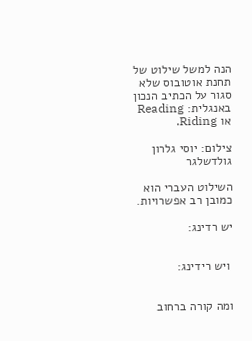הנה למשל שילוט של תחנת אוטובוס שלא סגור על הכתיב הנכון באנגלית: Reading או Riding.

צילום: יוסי גלרון גולדשלגר

השילוט העברי הוא כמובן רב אפשרויות.

יש רדינג:


 ויש רידינג:


ומה קורה ברחוב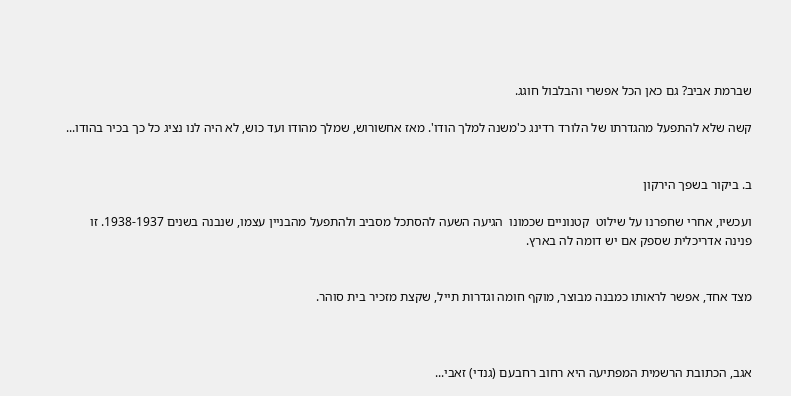שברמת אביב? גם כאן הכל אפשרי והבלבול חוגג.

קשה שלא להתפעל מהגדרתו של הלורד רדינג כ'משנה למלך הודו'. מאז אחשורוש, שמלך מהודו ועד כוש, לא היה לנו נציג כל כך בכיר בהודו...


ב. ביקור בשפך הירקון

ועכשיו, אחרי שחפרנו על שילוט  קטנוניים שכמונו  הגיעה השעה להסתכל מסביב ולהתפעל מהבניין עצמו, שנבנה בשנים 1938-1937. זו פנינה אדריכלית שספק אם יש דומה לה בארץ.


מצד אחד, אפשר לראותו כמבנה מבוצר, מוקף חומה וגדרות תייל, שקצת מזכיר בית סוהר.



אגב, הכתובת הרשמית המפתיעה היא רחוב רחבעם (גנדי) זאבי...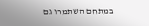במתחם השתמרו גם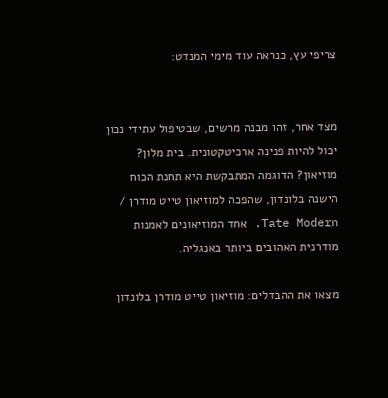צריפי עץ, כנראה עוד מימי המנדט:


מצד אחר, זהו מבנה מרשים, שבטיפול עתידי נכון יכול להיות פנינה ארכיטקטונית. בית מלון? מוזיאון? הדוגמה המתבקשת היא תחנת הכוח הישנה בלונדון, שהפכה למוזיאון טייט מודרן / Tate Modern. אחד המוזיאונים לאמנות מודרנית האהובים ביותר באנגליה.

מצאו את ההבדלים: מוזיאון טייט מודרן בלונדון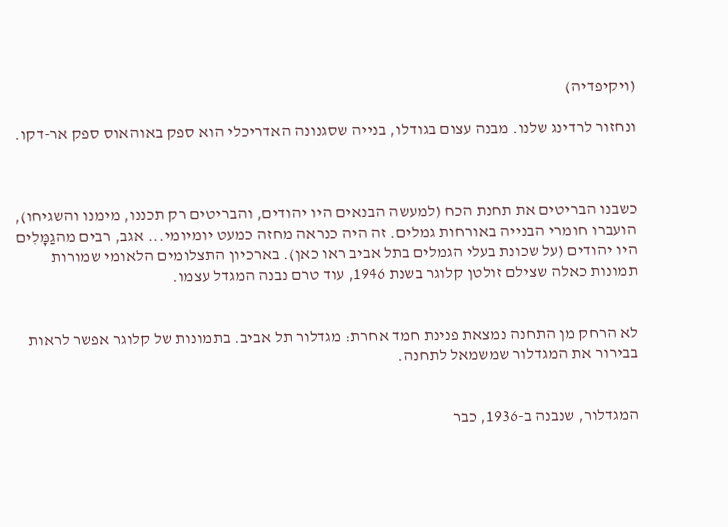(ויקיפדיה)

ונחזור לרדינג שלנו. מבנה עצום בגודלו, בנייה שסגנונה האדריכלי הוא ספק באוהאוס ספק אר-דקו.



כשבנו הבריטים את תחנת הכח (למעשה הבנאים היו יהודים, והבריטים רק תכננו, מימנו והשגיחו), הועברו חומרי הבנייה באורחות גמלים. זה היה כנראה מחזה כמעט יומיומי... אגב, רבים מהגַמָּלִים היו יהודים (על שכונת בעלי הגמלים בתל אביב ראו כאן). בארכיון התצלומים הלאומי שמורות תמונות כאלה שצילם זולטן קלוגר בשנת 1946, עוד טרם נבנה המגדל עצמו.


לא הרחק מן התחנה נמצאת פנינת חמד אחרת: מגדלור תל אביב. בתמונות של קלוגר אפשר לראות בבירור את המגדלור שמשמאל לתחנה.


המגדלור, שנבנה ב-1936, כבר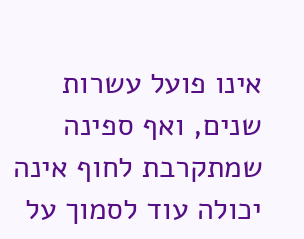אינו פועל עשרות שנים, ואף ספינה שמתקרבת לחוף אינה יכולה עוד לסמוך על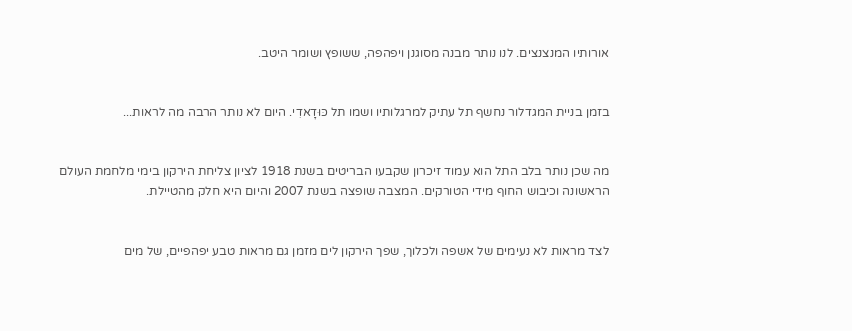אורותיו המנצנצים. לנו נותר מבנה מסוגנן ויפהפה, ששופץ ושומר היטב.


בזמן בניית המגדלור נחשף תל עתיק למרגלותיו ושמו תל כּוּדָאדִי. היום לא נותר הרבה מה לראות...


מה שכן נותר בלב התל הוא עמוד זיכרון שקבעו הבריטים בשנת 1918 לציון צליחת הירקון בימי מלחמת העולם הראשונה וכיבוש החוף מידי הטורקים. המצבה שופצה בשנת 2007 והיום היא חלק מהטיילת.


לצד מראות לא נעימים של אשפה ולכלוך, שפך הירקון לים מזמן גם מראות טבע יפהפיים, של מים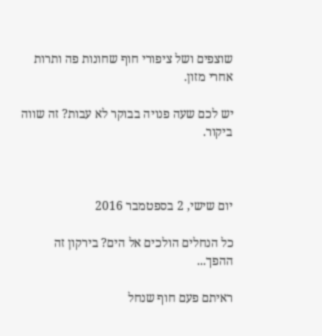שוצפים ושל ציפורי חוף שחונות פה ותרות אחרי מזון.

יש לכם שעה פנויה בבוקר לא עבות? זה שווה ביקור.



יום שישי, 2 בספטמבר 2016

כל הנחלים הולכים אל הים? בירקון זה ההפך...

ראיתם פעם חוף שנחל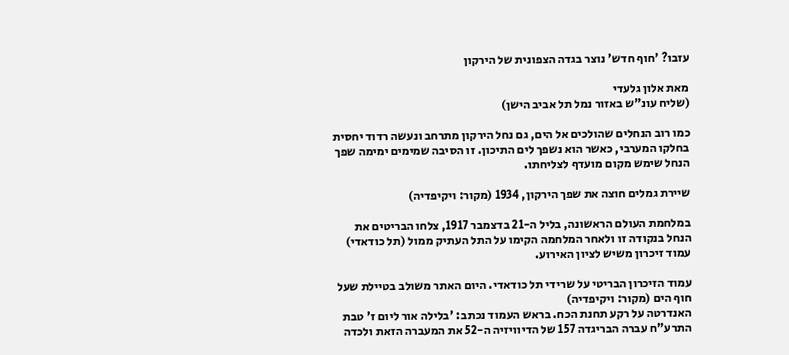עזבו? 'חוף חדש' נוצר בגדה הצפונית של הירקון

מאת אלון גלעדי
(שליח עונ"ש באזור נמל תל אביב הישן)

כמו רוב הנחלים שהולכים אל הים, גם נחל הירקון מתרחב ונעשה רדוד יחסית בחלקו המערבי, כאשר הוא נשפך לים התיכון. זו הסיבה שמימים ימימה שפך הנחל שימש מקום מועדף לצליחתו.

שיירת גמלים חוצה את שפך הירקון, 1934 (מקור: ויקיפדיה)

במלחמת העולם הראשונה, בליל ה-21 בדצמבר 1917, צלחו הבריטים את הנחל בנקודה זו ולאחר המלחמה הקימו על התל העתיק ממול (תל כודאדי) עמוד זיכרון משיש לציון האירוע.

עמוד הזיכרון הבריטי על שרידי תל כודאדי. היום האתר משולב בטיילת שעל חוף הים (מקור: ויקיפדיה)
האנדרטה על רקע תחנת הכח. בראש העמוד נכתב: 'בלילה אור ליום ז' טבת התרע"ח עברה הבריגדה 157 של הדיוויזיה ה-52 את המעברה הזאת ולכדה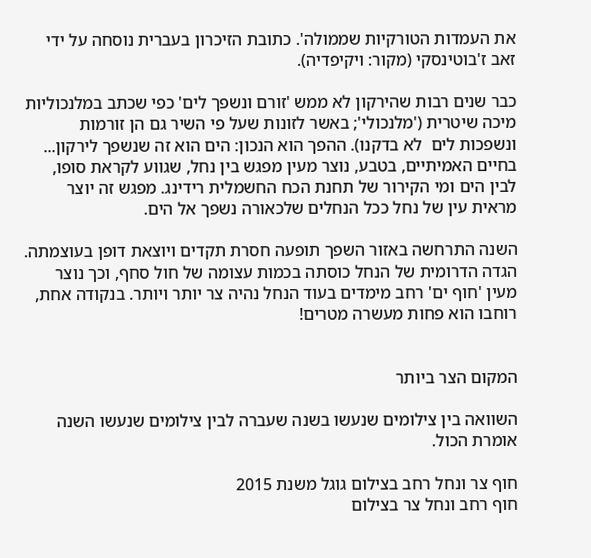את העמדות הטורקיות שממולה'. כתובת הזיכרון בעברית נוסחה על ידי זאב ז'בוטינסקי (מקור: ויקיפדיה).

כבר שנים רבות שהירקון לא ממש 'זורם ונשפך לים' כפי שכתב במלנכוליות מיכה שיטרית ('מלנכולי'; באשר לזונות שעל פי השיר גם הן זורמות ונשפכות לים  לא בדקנו). ההפך הוא הנכון: הים הוא זה שנשפך לירקון... בחיים האמיתיים, בטבע, נוצר מעין מפגש בין נחל, שגווע לקראת סופו, לבין הים ומי הקירור של תחנת הכח החשמלית רידינג. מפגש זה יוצר מראית עין של נחל ככל הנחלים שלכאורה נשפך אל הים.

השנה התרחשה באזור השפך תופעה חסרת תקדים ויוצאת דופן בעוצמתה. הגדה הדרומית של הנחל כוסתה בכמות עצומה של חול סחף, וכך נוצר מעין 'חוף ים' רחב מימדים בעוד הנחל נהיה צר יותר ויותר. בנקודה אחת, רוחבו הוא פחות מעשרה מטרים!


המקום הצר ביותר

השוואה בין צילומים שנעשו בשנה שעברה לבין צילומים שנעשו השנה אומרת הכול.

חוף צר ונחל רחב בצילום גוגל משנת 2015
חוף רחב ונחל צר בצילום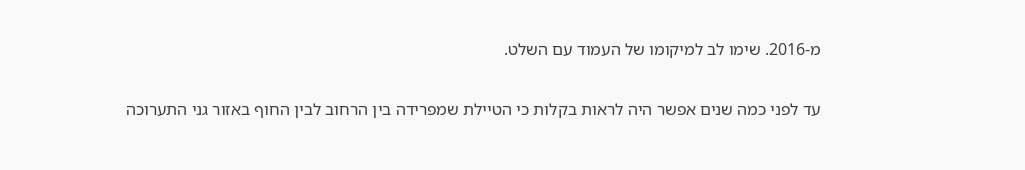מ-2016. שימו לב למיקומו של העמוד עם השלט.

עד לפני כמה שנים אפשר היה לראות בקלות כי הטיילת שמפרידה בין הרחוב לבין החוף באזור גני התערוכה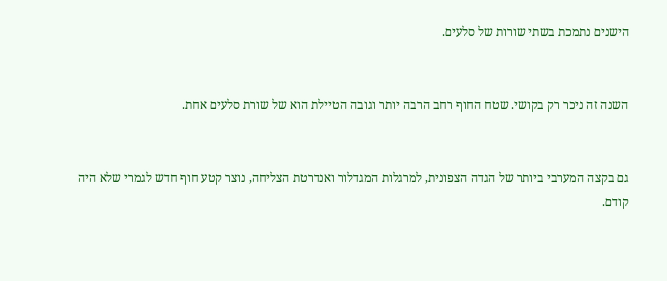הישנים נתמכת בשתי שורות של סלעים.


השנה זה ניכר רק בקושי. שטח החוף רחב הרבה יותר וגובה הטיילת הוא של שורת סלעים אחת.


גם בקצה המערבי ביותר של הגדה הצפונית, למרגלות המגדלור ואנדרטת הצליחה, נוצר קטע חוף חדש לגמרי שלא היה קודם.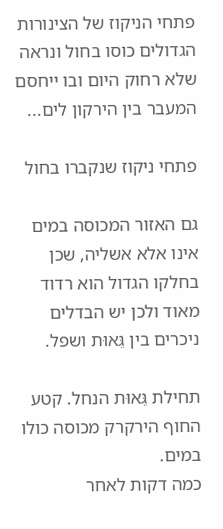פתחי הניקוז של הצינורות הגדולים כוסו בחול ונראה שלא רחוק היום ובו ייחסם המעבר בין הירקון לים...

פתחי ניקוז שנקברו בחול

גם האזור המכוסה במים אינו אלא אשליה, שכן בחלקו הגדול הוא רדוד מאוד ולכן יש הבדלים ניכרים בין גֵּאוּת ושפל.

תחילת גֵּאוּת הנחל. קטע החוף הירקרק מכוסה כולו במים.
כמה דקות לאחר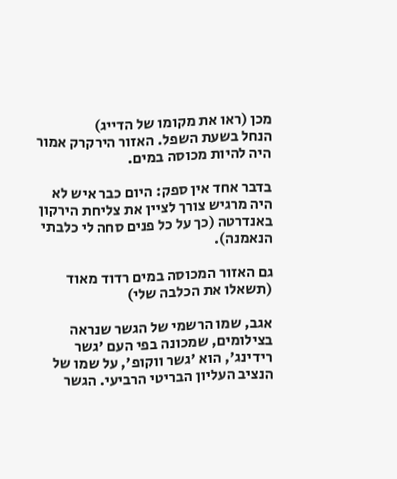מכן (ראו את מקומו של הדייג)
הנחל בשעת השפל. האזור הירקרק אמור היה להיות מכוסה במים.

בדבר אחד אין ספק: היום כבר איש לא היה מרגיש צורך לציין את צליחת הירקון באנדרטה (כך על כל פנים סחה לי כלבתי הנאמנה).

גם האזור המכוסה במים רדוד מאוד (תשאלו את הכלבה שלי)

אגב, שמו הרשמי של הגשר שנראה בצילומים, שמכונה בפי העם 'גשר רידינג', הוא 'גשר ווקופ', על שמו של הנציב העליון הבריטי הרביעי. הגשר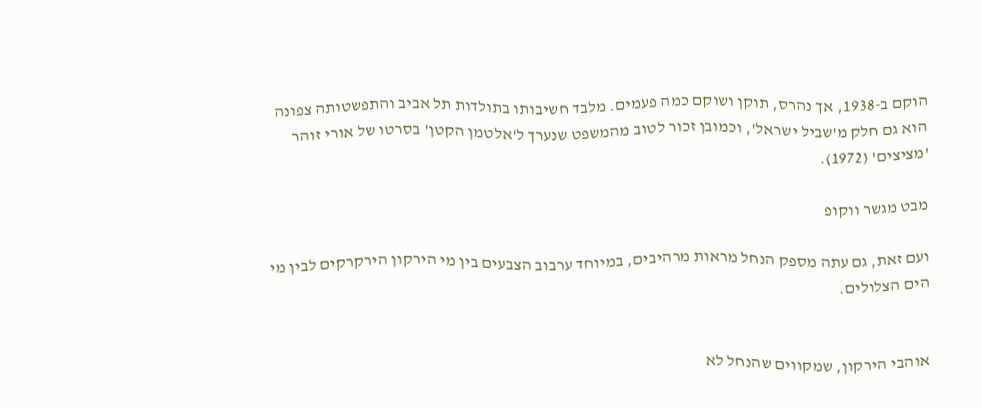הוקם ב-1938, אך נהרס, תוקן ושוקם כמה פעמים. מלבד חשיבותו בתולדות תל אביב והתפשטותה צפונה הוא גם חלק מ'שביל ישראל', וכמובן זכור לטוב מהמשפט שנערך ל'אלטמן הקטן' בסרטו של אורי זוהר 'מציצים' (1972).

מבט מגשר ווקופ

ועם זאת, גם עתה מספק הנחל מראות מרהיבים, במיוחד ערבוב הצבעים בין מי הירקון הירקרקים לבין מי הים הצלולים.


אוהבי הירקון, שמקווים שהנחל לא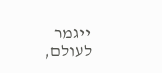ייגמר לעולם,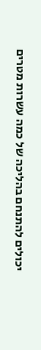יכולים להתנחם בהליכה של כמה עשרות מטרים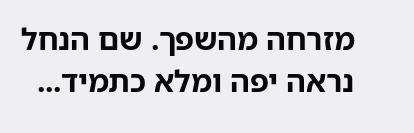מזרחה מהשפך. שם הנחל נראה יפה ומלא כתמיד...